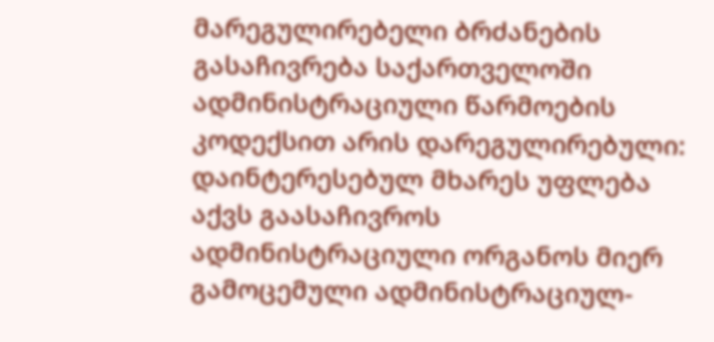მარეგულირებელი ბრძანების გასაჩივრება საქართველოში ადმინისტრაციული წარმოების კოდექსით არის დარეგულირებული: დაინტერესებულ მხარეს უფლება აქვს გაასაჩივროს ადმინისტრაციული ორგანოს მიერ გამოცემული ადმინისტრაციულ-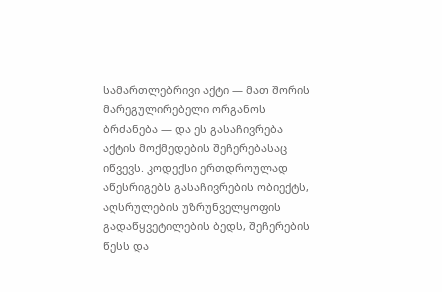სამართლებრივი აქტი — მათ შორის მარეგულირებელი ორგანოს ბრძანება — და ეს გასაჩივრება აქტის მოქმედების შეჩერებასაც იწვევს. კოდექსი ერთდროულად აწესრიგებს გასაჩივრების ობიექტს, აღსრულების უზრუნველყოფის გადაწყვეტილების ბედს, შეჩერების წესს და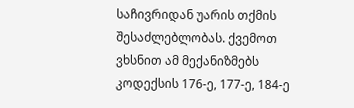საჩივრიდან უარის თქმის შესაძლებლობას. ქვემოთ ვხსნით ამ მექანიზმებს კოდექსის 176-ე, 177-ე, 184-ე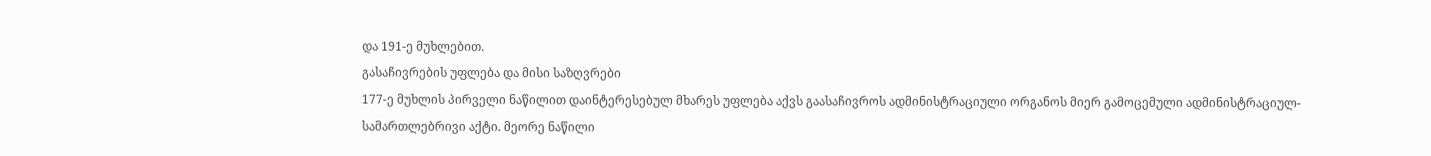და 191-ე მუხლებით.
გასაჩივრების უფლება და მისი საზღვრები
177-ე მუხლის პირველი ნაწილით დაინტერესებულ მხარეს უფლება აქვს გაასაჩივროს ადმინისტრაციული ორგანოს მიერ გამოცემული ადმინისტრაციულ-სამართლებრივი აქტი. მეორე ნაწილი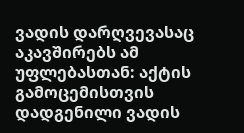ვადის დარღვევასაც აკავშირებს ამ უფლებასთან: აქტის გამოცემისთვის დადგენილი ვადის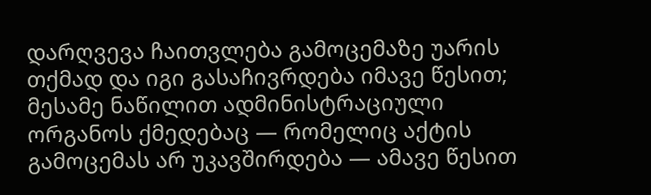დარღვევა ჩაითვლება გამოცემაზე უარის თქმად და იგი გასაჩივრდება იმავე წესით; მესამე ნაწილით ადმინისტრაციული ორგანოს ქმედებაც — რომელიც აქტის გამოცემას არ უკავშირდება — ამავე წესით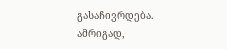გასაჩივრდება. ამრიგად,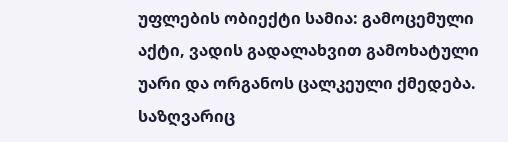უფლების ობიექტი სამია: გამოცემული აქტი, ვადის გადალახვით გამოხატული უარი და ორგანოს ცალკეული ქმედება.
საზღვარიც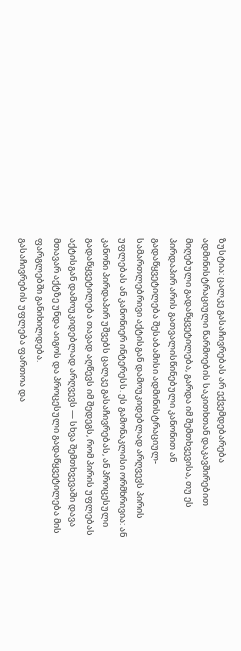ზუსტია: ცალკე გასაჩივრებას არ ექვემდებარება ადმინისტრაციული წარმოების საკითხთან დაკავშირებით მიღებული გადაწყვეტილება, გარდა იმ შემთხვევისა, თუ ეს პირდაპირ არის გათვალისწინებული კანონით ან გადაწყვეტილება შესაბამისი ადმინისტრაციულ-სამართლებრივი აქტისგან დამოუკიდებლად არღვევს პირის უფლებას ან კანონიერ ინტერესს. ეს გამონაკლისი ორმხრივია: ან კანონი პირდაპირ უშვებს ცალკე გასაჩივრებას, ან პროცესული გადაწყვეტილება თავად აღწევს იმ შედეგს, რომ პირის უფლებას აქტისგან დამოუკიდებლად არღვევს — სხვა შემთხვევაში დავა მთავარ აქტზე უნდა აიგოს და პროცესული გადაწყვეტილება მის ფარგლებში განიხილდება.
გასაჩივრების უფლება ფართოა და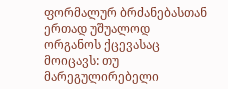ფორმალურ ბრძანებასთან ერთად უშუალოდ ორგანოს ქცევასაც მოიცავს: თუ მარეგულირებელი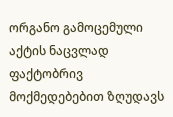ორგანო გამოცემული აქტის ნაცვლად ფაქტობრივ მოქმედებებით ზღუდავს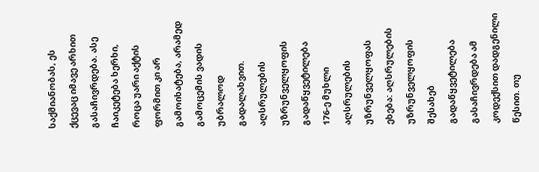საქმიანობას, ეს ქცევაც იმავე არხით გასაჩივრდება. ასე ჩაიკეტება ხერხი, როცა უარი აქტის ფორმით კი არ გამოიხატება, არამედ გამოცემის ვადის უბრალოდ გადალახვით.
აღსრულების უზრუნველყოფის გადაწყვეტილება
176-ე მუხლი აღსრულების უზრუნველყოფას ეხება: აღსრულების უზრუნველყოფის შესახებ გადაწყვეტილება გასაჩივრდება ამ კოდექსით დადგენილი წესით. თუ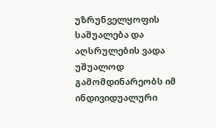უზრუნველყოფის საშუალება და აღსრულების ვადა უშუალოდ გამომდინარეობს იმ ინდივიდუალური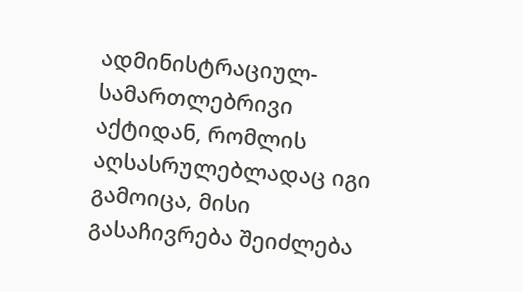ადმინისტრაციულ-სამართლებრივი აქტიდან, რომლის აღსასრულებლადაც იგი გამოიცა, მისი გასაჩივრება შეიძლება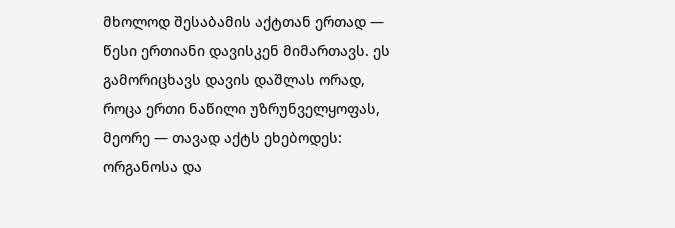მხოლოდ შესაბამის აქტთან ერთად — წესი ერთიანი დავისკენ მიმართავს. ეს გამორიცხავს დავის დაშლას ორად, როცა ერთი ნაწილი უზრუნველყოფას, მეორე — თავად აქტს ეხებოდეს: ორგანოსა და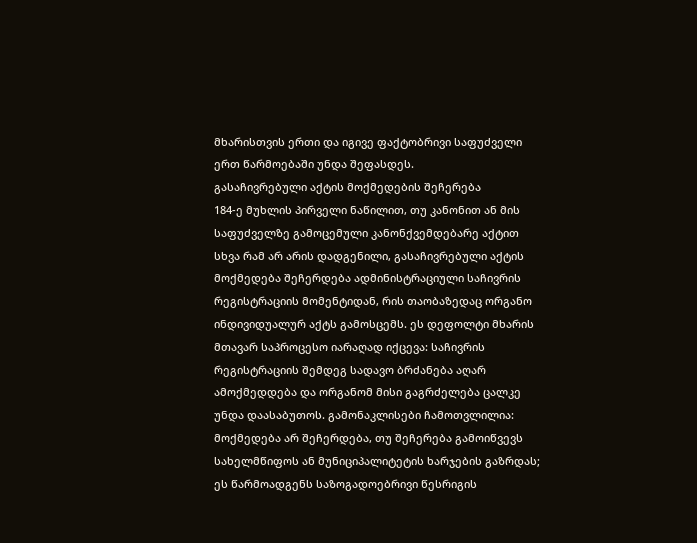მხარისთვის ერთი და იგივე ფაქტობრივი საფუძველი ერთ წარმოებაში უნდა შეფასდეს.
გასაჩივრებული აქტის მოქმედების შეჩერება
184-ე მუხლის პირველი ნაწილით, თუ კანონით ან მის საფუძველზე გამოცემული კანონქვემდებარე აქტით სხვა რამ არ არის დადგენილი, გასაჩივრებული აქტის მოქმედება შეჩერდება ადმინისტრაციული საჩივრის რეგისტრაციის მომენტიდან, რის თაობაზედაც ორგანო ინდივიდუალურ აქტს გამოსცემს. ეს დეფოლტი მხარის მთავარ საპროცესო იარაღად იქცევა: საჩივრის რეგისტრაციის შემდეგ სადავო ბრძანება აღარ ამოქმედდება და ორგანომ მისი გაგრძელება ცალკე უნდა დაასაბუთოს. გამონაკლისები ჩამოთვლილია: მოქმედება არ შეჩერდება, თუ შეჩერება გამოიწვევს სახელმწიფოს ან მუნიციპალიტეტის ხარჯების გაზრდას; ეს წარმოადგენს საზოგადოებრივი წესრიგის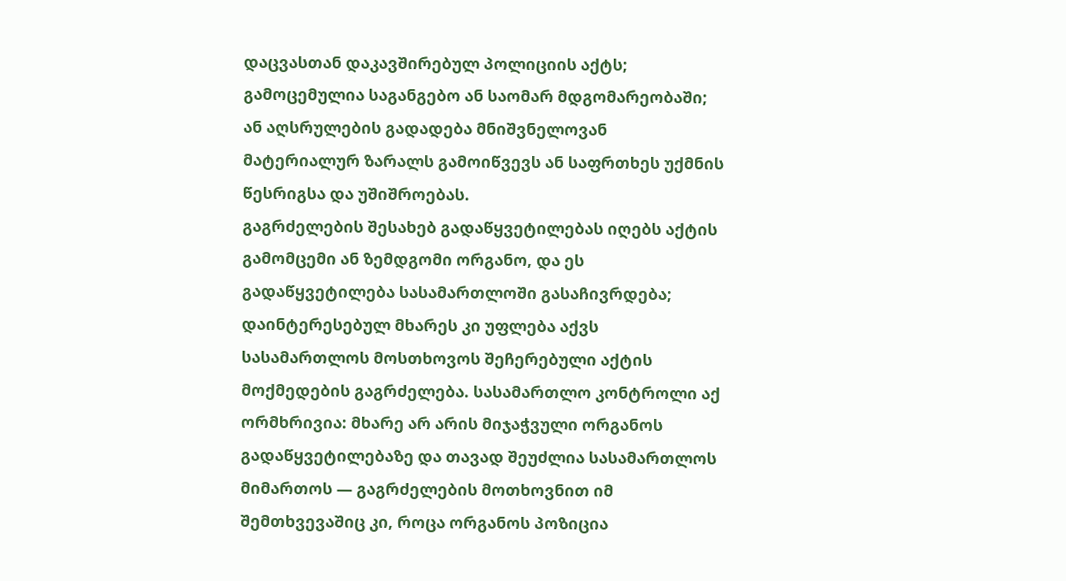დაცვასთან დაკავშირებულ პოლიციის აქტს; გამოცემულია საგანგებო ან საომარ მდგომარეობაში; ან აღსრულების გადადება მნიშვნელოვან მატერიალურ ზარალს გამოიწვევს ან საფრთხეს უქმნის წესრიგსა და უშიშროებას.
გაგრძელების შესახებ გადაწყვეტილებას იღებს აქტის გამომცემი ან ზემდგომი ორგანო, და ეს გადაწყვეტილება სასამართლოში გასაჩივრდება; დაინტერესებულ მხარეს კი უფლება აქვს სასამართლოს მოსთხოვოს შეჩერებული აქტის მოქმედების გაგრძელება. სასამართლო კონტროლი აქ ორმხრივია: მხარე არ არის მიჯაჭვული ორგანოს გადაწყვეტილებაზე და თავად შეუძლია სასამართლოს მიმართოს — გაგრძელების მოთხოვნით იმ შემთხვევაშიც კი, როცა ორგანოს პოზიცია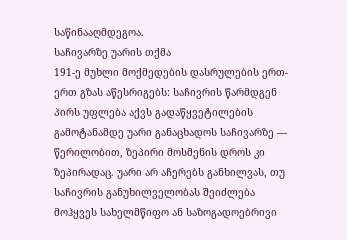საწინააღმდეგოა.
საჩივარზე უარის თქმა
191-ე მუხლი მოქმედების დასრულების ერთ-ერთ გზას აწესრიგებს: საჩივრის წარმდგენ პირს უფლება აქვს გადაწყვეტილების გამოტანამდე უარი განაცხადოს საჩივარზე — წერილობით, ზეპირი მოსმენის დროს კი ზეპირადაც. უარი არ აჩერებს განხილვას, თუ საჩივრის განუხილველობას შეიძლება მოჰყვეს სახელმწიფო ან საზოგადოებრივი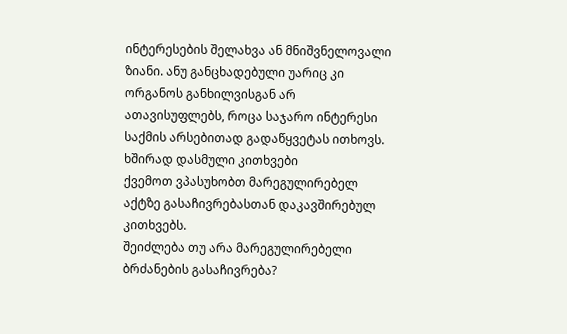ინტერესების შელახვა ან მნიშვნელოვალი ზიანი. ანუ განცხადებული უარიც კი ორგანოს განხილვისგან არ ათავისუფლებს, როცა საჯარო ინტერესი საქმის არსებითად გადაწყვეტას ითხოვს.
ხშირად დასმული კითხვები
ქვემოთ ვპასუხობთ მარეგულირებელ აქტზე გასაჩივრებასთან დაკავშირებულ კითხვებს.
შეიძლება თუ არა მარეგულირებელი ბრძანების გასაჩივრება?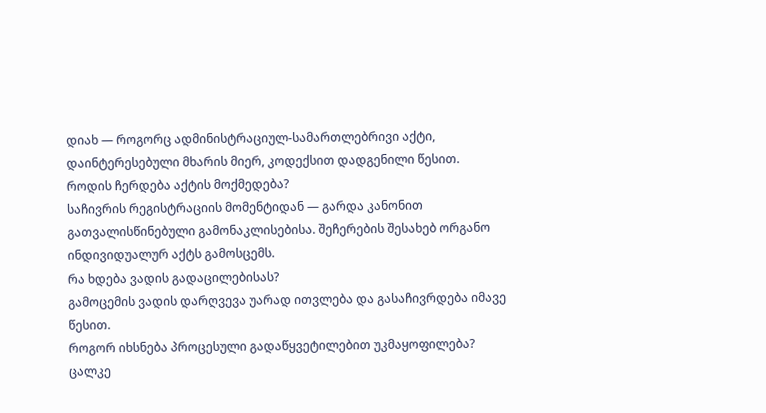დიახ — როგორც ადმინისტრაციულ-სამართლებრივი აქტი, დაინტერესებული მხარის მიერ, კოდექსით დადგენილი წესით.
როდის ჩერდება აქტის მოქმედება?
საჩივრის რეგისტრაციის მომენტიდან — გარდა კანონით გათვალისწინებული გამონაკლისებისა. შეჩერების შესახებ ორგანო ინდივიდუალურ აქტს გამოსცემს.
რა ხდება ვადის გადაცილებისას?
გამოცემის ვადის დარღვევა უარად ითვლება და გასაჩივრდება იმავე წესით.
როგორ იხსნება პროცესული გადაწყვეტილებით უკმაყოფილება?
ცალკე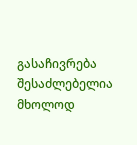გასაჩივრება შესაძლებელია მხოლოდ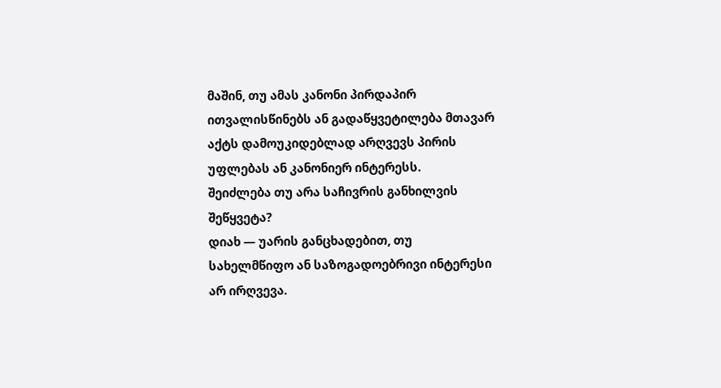მაშინ, თუ ამას კანონი პირდაპირ ითვალისწინებს ან გადაწყვეტილება მთავარ აქტს დამოუკიდებლად არღვევს პირის უფლებას ან კანონიერ ინტერესს.
შეიძლება თუ არა საჩივრის განხილვის შეწყვეტა?
დიახ — უარის განცხადებით, თუ სახელმწიფო ან საზოგადოებრივი ინტერესი არ ირღვევა.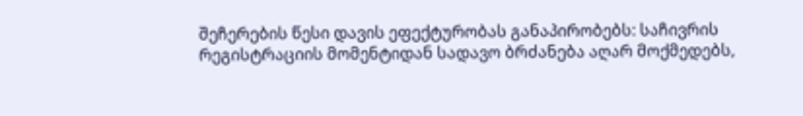შეჩერების წესი დავის ეფექტურობას განაპირობებს: საჩივრის რეგისტრაციის მომენტიდან სადავო ბრძანება აღარ მოქმედებს,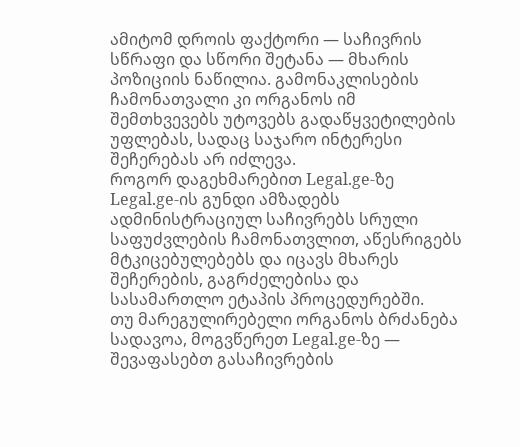ამიტომ დროის ფაქტორი — საჩივრის სწრაფი და სწორი შეტანა — მხარის პოზიციის ნაწილია. გამონაკლისების ჩამონათვალი კი ორგანოს იმ შემთხვევებს უტოვებს გადაწყვეტილების უფლებას, სადაც საჯარო ინტერესი შეჩერებას არ იძლევა.
როგორ დაგეხმარებით Legal.ge-ზე
Legal.ge-ის გუნდი ამზადებს ადმინისტრაციულ საჩივრებს სრული საფუძვლების ჩამონათვლით, აწესრიგებს მტკიცებულებებს და იცავს მხარეს შეჩერების, გაგრძელებისა და სასამართლო ეტაპის პროცედურებში.
თუ მარეგულირებელი ორგანოს ბრძანება სადავოა, მოგვწერეთ Legal.ge-ზე — შევაფასებთ გასაჩივრების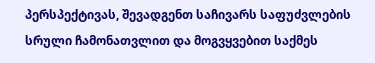პერსპექტივას, შევადგენთ საჩივარს საფუძვლების სრული ჩამონათვლით და მოგვყვებით საქმეს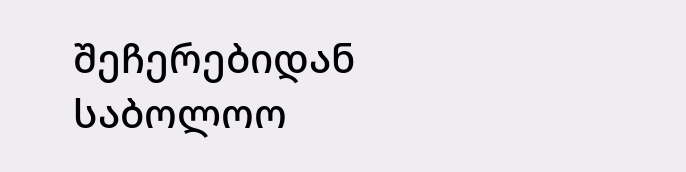შეჩერებიდან საბოლოო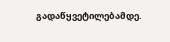გადაწყვეტილებამდე.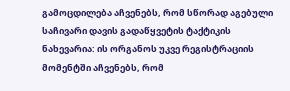გამოცდილება აჩვენებს, რომ სწორად აგებული საჩივარი დავის გადაწყვეტის ტაქტიკის ნახევარია: ის ორგანოს უკვე რეგისტრაციის მომენტში აჩვენებს, რომ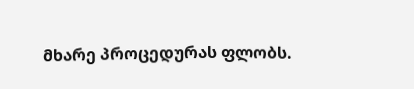მხარე პროცედურას ფლობს.